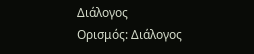Διάλογος
Ορισμός: Διάλογος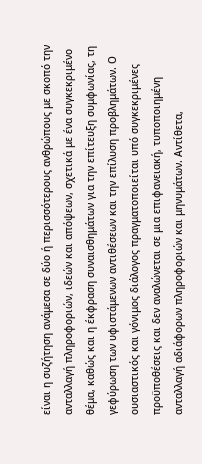είναι η συζήτηση ανάμεσα σε δύο ή περισσότερους ανθρώπους με σκοπό την ανταλλαγή πληροφοριών, ιδεών και απόψεων, σχετικά με ένα συγκεκριμένο θέμα, καθώς και η έκφραση συναισθημάτων για την επίτευξη συμφωνίας, τη γεφύρωση των υφιστάμενων αντιθέσεων και την επίλυση προβλημάτων. Ο ουσιαστικός και γόνιμος διάλογος πραγματοποιείται υπό συγκεκριμένες προϋποθέσεις και δεν αναλώνεται σε μια επιφανειακή, τυποποιημένη ανταλλαγή αδιάφορων πληροφοριών και μηνυμάτων. Αντίθετα,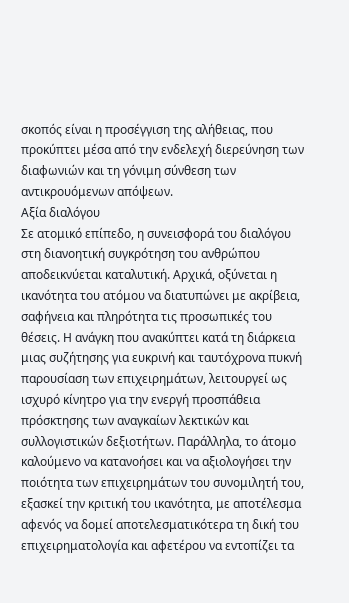σκοπός είναι η προσέγγιση της αλήθειας, που προκύπτει μέσα από την ενδελεχή διερεύνηση των διαφωνιών και τη γόνιμη σύνθεση των αντικρουόμενων απόψεων.
Αξία διαλόγου
Σε ατομικό επίπεδο, η συνεισφορά του διαλόγου στη διανοητική συγκρότηση του ανθρώπου αποδεικνύεται καταλυτική. Αρχικά, οξύνεται η ικανότητα του ατόμου να διατυπώνει με ακρίβεια, σαφήνεια και πληρότητα τις προσωπικές του θέσεις. Η ανάγκη που ανακύπτει κατά τη διάρκεια μιας συζήτησης για ευκρινή και ταυτόχρονα πυκνή παρουσίαση των επιχειρημάτων, λειτουργεί ως ισχυρό κίνητρο για την ενεργή προσπάθεια πρόσκτησης των αναγκαίων λεκτικών και συλλογιστικών δεξιοτήτων. Παράλληλα, το άτομο καλούμενο να κατανοήσει και να αξιολογήσει την ποιότητα των επιχειρημάτων του συνομιλητή του, εξασκεί την κριτική του ικανότητα, με αποτέλεσμα αφενός να δομεί αποτελεσματικότερα τη δική του επιχειρηματολογία και αφετέρου να εντοπίζει τα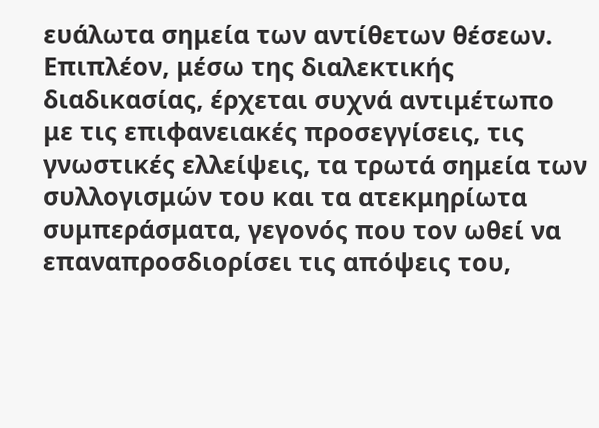ευάλωτα σημεία των αντίθετων θέσεων. Επιπλέον, μέσω της διαλεκτικής διαδικασίας, έρχεται συχνά αντιμέτωπο με τις επιφανειακές προσεγγίσεις, τις γνωστικές ελλείψεις, τα τρωτά σημεία των συλλογισμών του και τα ατεκμηρίωτα συμπεράσματα, γεγονός που τον ωθεί να επαναπροσδιορίσει τις απόψεις του,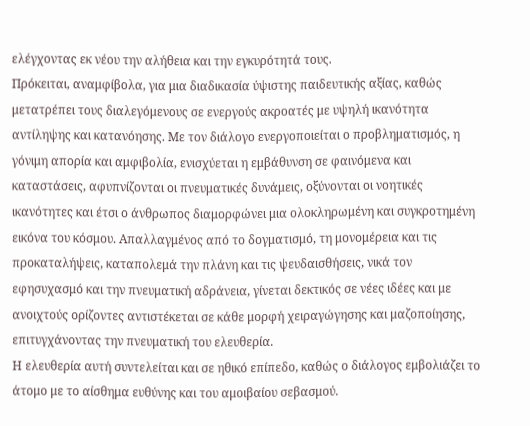ελέγχοντας εκ νέου την αλήθεια και την εγκυρότητά τους.
Πρόκειται, αναμφίβολα, για μια διαδικασία ύψιστης παιδευτικής αξίας, καθώς μετατρέπει τους διαλεγόμενους σε ενεργούς ακροατές με υψηλή ικανότητα αντίληψης και κατανόησης. Με τον διάλογο ενεργοποιείται ο προβληματισμός, η γόνιμη απορία και αμφιβολία, ενισχύεται η εμβάθυνση σε φαινόμενα και καταστάσεις, αφυπνίζονται οι πνευματικές δυνάμεις, οξύνονται οι νοητικές ικανότητες και έτσι ο άνθρωπος διαμορφώνει μια ολοκληρωμένη και συγκροτημένη εικόνα του κόσμου. Απαλλαγμένος από το δογματισμό, τη μονομέρεια και τις προκαταλήψεις, καταπολεμά την πλάνη και τις ψευδαισθήσεις, νικά τον εφησυχασμό και την πνευματική αδράνεια, γίνεται δεκτικός σε νέες ιδέες και με ανοιχτούς ορίζοντες αντιστέκεται σε κάθε μορφή χειραγώγησης και μαζοποίησης, επιτυγχάνοντας την πνευματική του ελευθερία.
Η ελευθερία αυτή συντελείται και σε ηθικό επίπεδο, καθώς ο διάλογος εμβολιάζει το άτομο με το αίσθημα ευθύνης και του αμοιβαίου σεβασμού.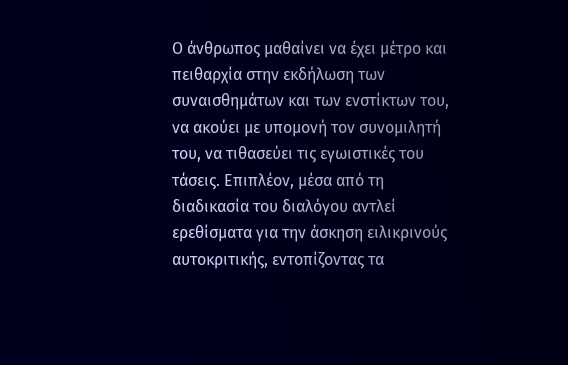Ο άνθρωπος μαθαίνει να έχει μέτρο και πειθαρχία στην εκδήλωση των συναισθημάτων και των ενστίκτων του, να ακούει με υπομονή τον συνομιλητή του, να τιθασεύει τις εγωιστικές του τάσεις. Επιπλέον, μέσα από τη διαδικασία του διαλόγου αντλεί ερεθίσματα για την άσκηση ειλικρινούς αυτοκριτικής, εντοπίζοντας τα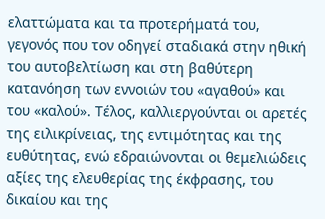ελαττώματα και τα προτερήματά του, γεγονός που τον οδηγεί σταδιακά στην ηθική του αυτοβελτίωση και στη βαθύτερη κατανόηση των εννοιών του «αγαθού» και του «καλού». Τέλος, καλλιεργούνται οι αρετές της ειλικρίνειας, της εντιμότητας και της ευθύτητας, ενώ εδραιώνονται οι θεμελιώδεις αξίες της ελευθερίας της έκφρασης, του δικαίου και της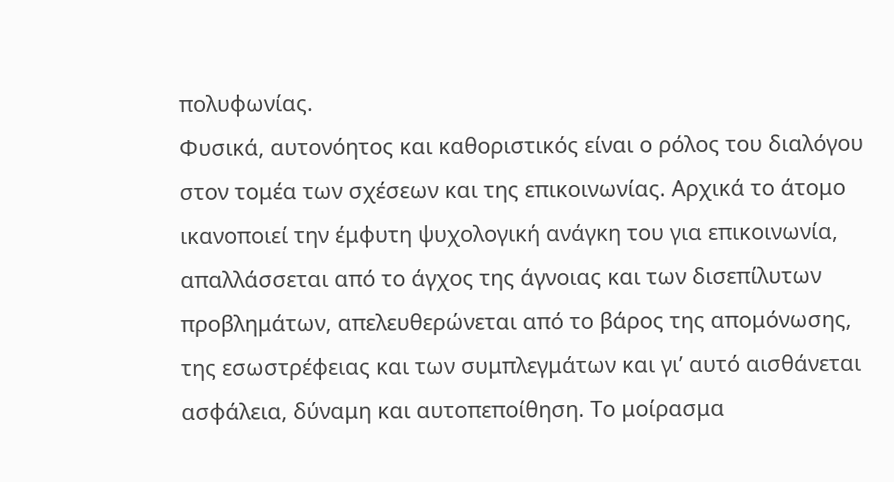πολυφωνίας.
Φυσικά, αυτονόητος και καθοριστικός είναι ο ρόλος του διαλόγου στον τομέα των σχέσεων και της επικοινωνίας. Αρχικά το άτομο ικανοποιεί την έμφυτη ψυχολογική ανάγκη του για επικοινωνία, απαλλάσσεται από το άγχος της άγνοιας και των δισεπίλυτων προβλημάτων, απελευθερώνεται από το βάρος της απομόνωσης, της εσωστρέφειας και των συμπλεγμάτων και γι’ αυτό αισθάνεται ασφάλεια, δύναμη και αυτοπεποίθηση. Το μοίρασμα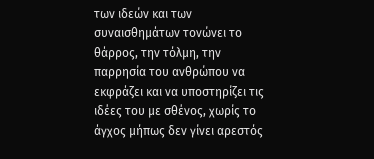των ιδεών και των συναισθημάτων τονώνει το θάρρος, την τόλμη, την παρρησία του ανθρώπου να εκφράζει και να υποστηρίζει τις ιδέες του με σθένος, χωρίς το άγχος μήπως δεν γίνει αρεστός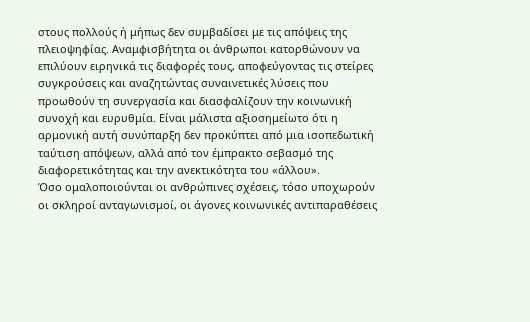στους πολλούς ή μήπως δεν συμβαδίσει με τις απόψεις της πλειοψηφίας. Αναμφισβήτητα οι άνθρωποι κατορθώνουν να επιλύουν ειρηνικά τις διαφορές τους, αποφεύγοντας τις στείρες συγκρούσεις και αναζητώντας συναινετικές λύσεις που προωθούν τη συνεργασία και διασφαλίζουν την κοινωνική συνοχή και ευρυθμία. Είναι μάλιστα αξιοσημείωτο ότι η αρμονική αυτή συνύπαρξη δεν προκύπτει από μια ισοπεδωτική ταύτιση απόψεων, αλλά από τον έμπρακτο σεβασμό της διαφορετικότητας και την ανεκτικότητα του «άλλου».
Όσο ομαλοποιούνται οι ανθρώπινες σχέσεις, τόσο υποχωρούν οι σκληροί ανταγωνισμοί, οι άγονες κοινωνικές αντιπαραθέσεις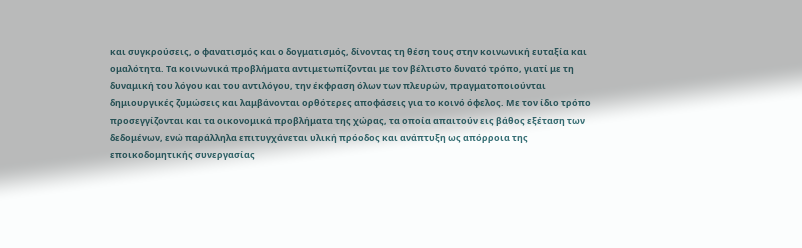και συγκρούσεις, ο φανατισμός και ο δογματισμός, δίνοντας τη θέση τους στην κοινωνική ευταξία και ομαλότητα. Τα κοινωνικά προβλήματα αντιμετωπίζονται με τον βέλτιστο δυνατό τρόπο, γιατί με τη δυναμική του λόγου και του αντιλόγου, την έκφραση όλων των πλευρών, πραγματοποιούνται δημιουργικές ζυμώσεις και λαμβάνονται ορθότερες αποφάσεις για το κοινό όφελος. Με τον ίδιο τρόπο προσεγγίζονται και τα οικονομικά προβλήματα της χώρας, τα οποία απαιτούν εις βάθος εξέταση των δεδομένων, ενώ παράλληλα επιτυγχάνεται υλική πρόοδος και ανάπτυξη ως απόρροια της εποικοδομητικής συνεργασίας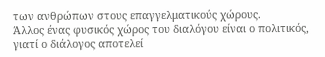των ανθρώπων στους επαγγελματικούς χώρους.
Άλλος ένας φυσικός χώρος του διαλόγου είναι ο πολιτικός, γιατί ο διάλογος αποτελεί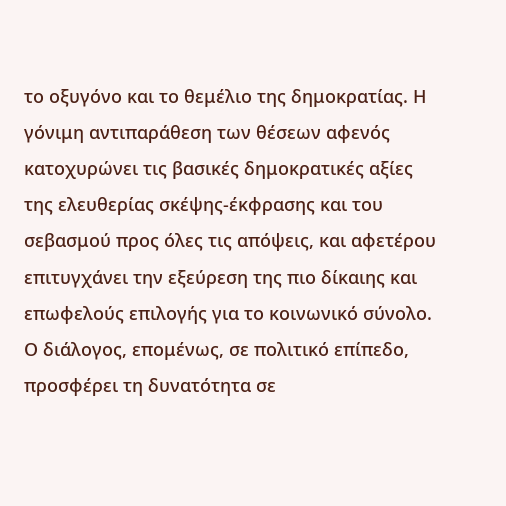το οξυγόνο και το θεμέλιο της δημοκρατίας. Η γόνιμη αντιπαράθεση των θέσεων αφενός κατοχυρώνει τις βασικές δημοκρατικές αξίες της ελευθερίας σκέψης-έκφρασης και του σεβασμού προς όλες τις απόψεις, και αφετέρου επιτυγχάνει την εξεύρεση της πιο δίκαιης και επωφελούς επιλογής για το κοινωνικό σύνολο. Ο διάλογος, επομένως, σε πολιτικό επίπεδο, προσφέρει τη δυνατότητα σε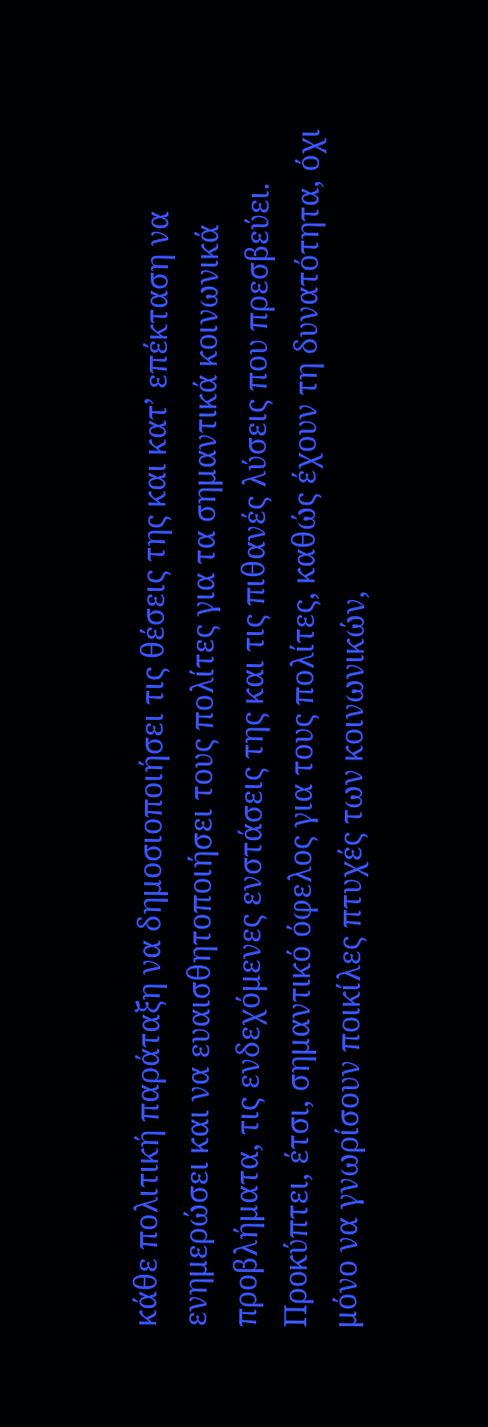κάθε πολιτική παράταξη να δημοσιοποιήσει τις θέσεις της και κατ’ επέκταση να ενημερώσει και να ευαισθητοποιήσει τους πολίτες για τα σημαντικά κοινωνικά προβλήματα, τις ενδεχόμενες ενστάσεις της και τις πιθανές λύσεις που πρεσβεύει. Προκύπτει, έτσι, σημαντικό όφελος για τους πολίτες, καθώς έχουν τη δυνατότητα, όχι μόνο να γνωρίσουν ποικίλες πτυχές των κοινωνικών,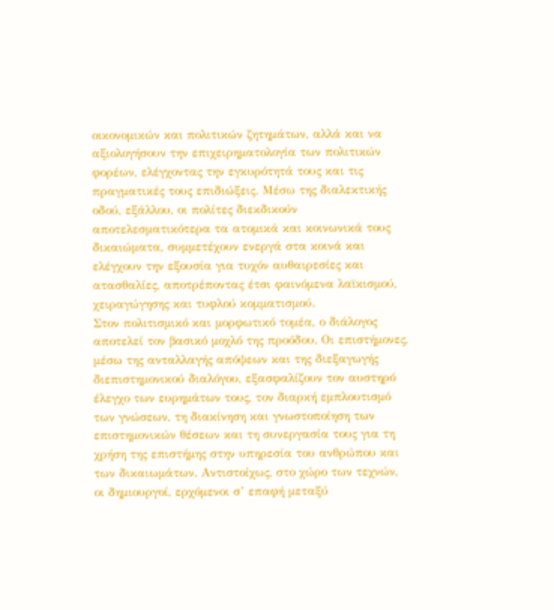οικονομικών και πολιτικών ζητημάτων, αλλά και να αξιολογήσουν την επιχειρηματολογία των πολιτικών φορέων, ελέγχοντας την εγκυρότητά τους και τις πραγματικές τους επιδιώξεις. Μέσω της διαλεκτικής οδού, εξάλλου, οι πολίτες διεκδικούν αποτελεσματικότερα τα ατομικά και κοινωνικά τους δικαιώματα, συμμετέχουν ενεργά στα κοινά και ελέγχουν την εξουσία για τυχόν αυθαιρεσίες και ατασθαλίες, αποτρέποντας έτσι φαινόμενα λαϊκισμού, χειραγώγησης και τυφλού κομματισμού.
Στον πολιτισμικό και μορφωτικό τομέα, ο διάλογος αποτελεί τον βασικό μοχλό της προόδου. Οι επιστήμονες, μέσω της ανταλλαγής απόψεων και της διεξαγωγής διεπιστημονικού διαλόγου, εξασφαλίζουν τον αυστηρό έλεγχο των ευρημάτων τους, τον διαρκή εμπλουτισμό των γνώσεων, τη διακίνηση και γνωστοποίηση των επιστημονικών θέσεων και τη συνεργασία τους για τη χρήση της επιστήμης στην υπηρεσία του ανθρώπου και των δικαιωμάτων. Αντιστοίχως, στο χώρο των τεχνών, οι δημιουργοί, ερχόμενοι σ’ επαφή μεταξύ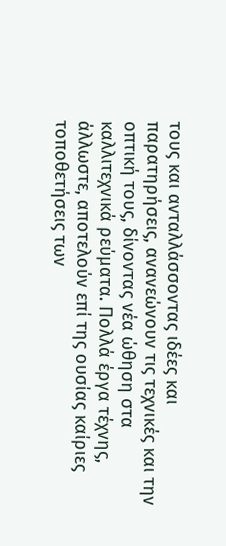τους και ανταλλάσσοντας ιδέες και παρατηρήσεις, ανανεώνουν τις τεχνικές και την οπτική τους, δίνοντας νέα ώθηση στα καλλιτεχνικά ρεύματα. Πολλά έργα τέχνης, άλλωστε, αποτελούν επί της ουσίας καίριες τοποθετήσεις των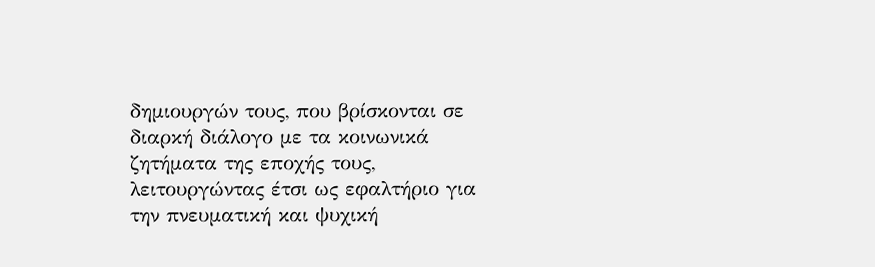δημιουργών τους, που βρίσκονται σε διαρκή διάλογο με τα κοινωνικά ζητήματα της εποχής τους, λειτουργώντας έτσι ως εφαλτήριο για την πνευματική και ψυχική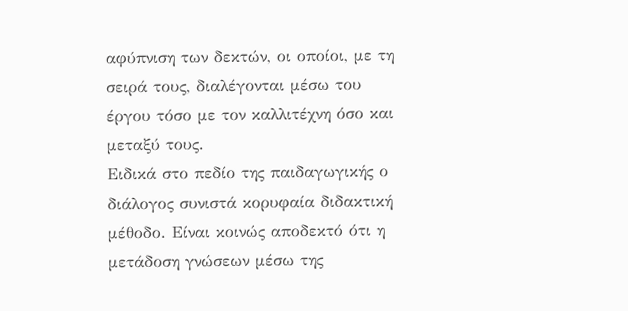αφύπνιση των δεκτών, οι οποίοι, με τη σειρά τους, διαλέγονται μέσω του έργου τόσο με τον καλλιτέχνη όσο και μεταξύ τους.
Ειδικά στο πεδίο της παιδαγωγικής ο διάλογος συνιστά κορυφαία διδακτική μέθοδο. Είναι κοινώς αποδεκτό ότι η μετάδοση γνώσεων μέσω της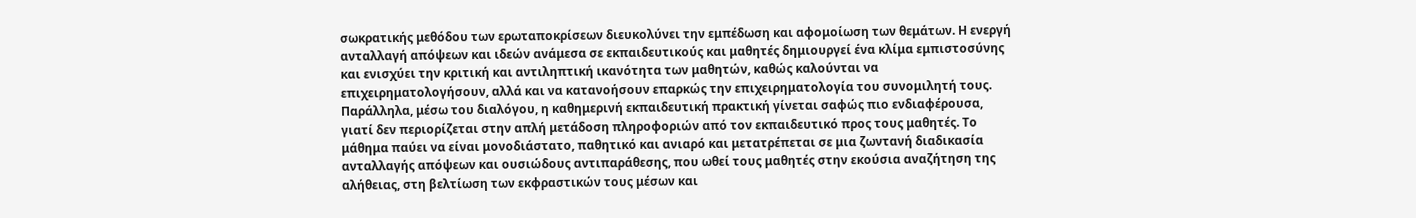σωκρατικής μεθόδου των ερωταποκρίσεων διευκολύνει την εμπέδωση και αφομοίωση των θεμάτων. Η ενεργή ανταλλαγή απόψεων και ιδεών ανάμεσα σε εκπαιδευτικούς και μαθητές δημιουργεί ένα κλίμα εμπιστοσύνης και ενισχύει την κριτική και αντιληπτική ικανότητα των μαθητών, καθώς καλούνται να επιχειρηματολογήσουν, αλλά και να κατανοήσουν επαρκώς την επιχειρηματολογία του συνομιλητή τους. Παράλληλα, μέσω του διαλόγου, η καθημερινή εκπαιδευτική πρακτική γίνεται σαφώς πιο ενδιαφέρουσα, γιατί δεν περιορίζεται στην απλή μετάδοση πληροφοριών από τον εκπαιδευτικό προς τους μαθητές. Το μάθημα παύει να είναι μονοδιάστατο, παθητικό και ανιαρό και μετατρέπεται σε μια ζωντανή διαδικασία ανταλλαγής απόψεων και ουσιώδους αντιπαράθεσης, που ωθεί τους μαθητές στην εκούσια αναζήτηση της αλήθειας, στη βελτίωση των εκφραστικών τους μέσων και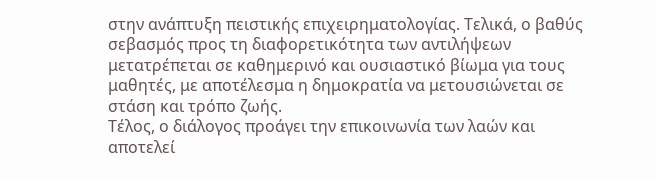στην ανάπτυξη πειστικής επιχειρηματολογίας. Τελικά, ο βαθύς σεβασμός προς τη διαφορετικότητα των αντιλήψεων μετατρέπεται σε καθημερινό και ουσιαστικό βίωμα για τους μαθητές, με αποτέλεσμα η δημοκρατία να μετουσιώνεται σε στάση και τρόπο ζωής.
Τέλος, ο διάλογος προάγει την επικοινωνία των λαών και αποτελεί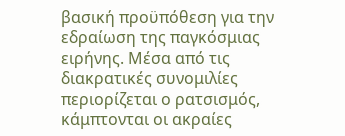βασική προϋπόθεση για την εδραίωση της παγκόσμιας ειρήνης. Μέσα από τις διακρατικές συνομιλίες περιορίζεται ο ρατσισμός, κάμπτονται οι ακραίες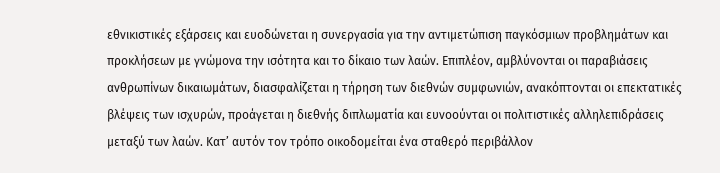εθνικιστικές εξάρσεις και ευοδώνεται η συνεργασία για την αντιμετώπιση παγκόσμιων προβλημάτων και προκλήσεων με γνώμονα την ισότητα και το δίκαιο των λαών. Επιπλέον, αμβλύνονται οι παραβιάσεις ανθρωπίνων δικαιωμάτων, διασφαλίζεται η τήρηση των διεθνών συμφωνιών, ανακόπτονται οι επεκτατικές βλέψεις των ισχυρών, προάγεται η διεθνής διπλωματία και ευνοούνται οι πολιτιστικές αλληλεπιδράσεις μεταξύ των λαών. Κατ’ αυτόν τον τρόπο οικοδομείται ένα σταθερό περιβάλλον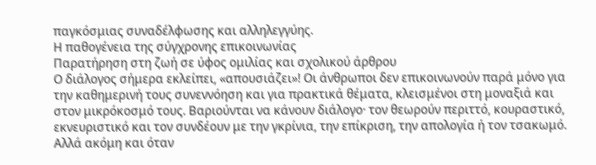παγκόσμιας συναδέλφωσης και αλληλεγγύης.
Η παθογένεια της σύγχρονης επικοινωνίας
Παρατήρηση στη ζωή σε ύφος ομιλίας και σχολικού άρθρου
Ο διάλογος σήμερα εκλείπει, «απουσιάζει»! Οι άνθρωποι δεν επικοινωνούν παρά μόνο για την καθημερινή τους συνεννόηση και για πρακτικά θέματα, κλεισμένοι στη μοναξιά και στον μικρόκοσμό τους. Βαριούνται να κάνουν διάλογο· τον θεωρούν περιττό, κουραστικό, εκνευριστικό και τον συνδέουν με την γκρίνια, την επίκριση, την απολογία ή τον τσακωμό. Αλλά ακόμη και όταν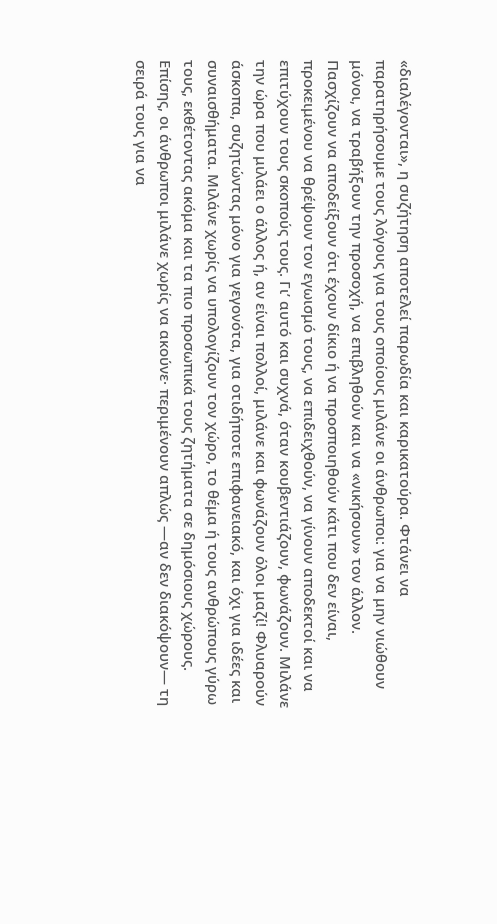«διαλέγονται», η συζήτηση αποτελεί παρωδία και καρικατούρα. Φτάνει να παρατηρήσουμε τους λόγους για τους οποίους μιλάνε οι άνθρωποι: για να μην νιώθουν μόνοι, να τραβήξουν την προσοχή, να επιβληθούν και να «νικήσουν» τον άλλον. Πασχίζουν να αποδείξουν ότι έχουν δίκιο ή να προσποιηθούν κάτι που δεν είναι, προκειμένου να θρέψουν τον εγωισμό τους, να επιδειχθούν, να γίνουν αποδεκτοί και να επιτύχουν τους σκοπούς τους. Γι’ αυτό και συχνά, όταν κουβεντιάζουν, φωνάζουν. Μιλάνε την ώρα που μιλάει ο άλλος ή, αν είναι πολλοί, μιλάνε και φωνάζουν όλοι μαζί! Φλυαρούν άσκοπα, συζητώντας μόνο για γεγονότα, για οτιδήποτε επιφανειακό, και όχι για ιδέες και συναισθήματα. Μιλάνε χωρίς να υπολογίζουν τον χώρο, το θέμα ή τους ανθρώπους γύρω τους, εκθέτοντας ακόμα και τα πιο προσωπικά τους ζητήματα σε δημόσιους χώρους. Επίσης, οι άνθρωποι μιλάνε χωρίς να ακούνε· περιμένουν απλώς —αν δεν διακόψουν— τη σειρά τους για να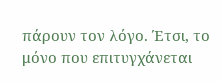πάρουν τον λόγο. Έτσι, το μόνο που επιτυγχάνεται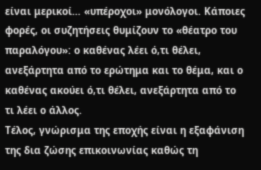είναι μερικοί… «υπέροχοι» μονόλογοι. Κάποιες φορές, οι συζητήσεις θυμίζουν το «θέατρο του παραλόγου»: ο καθένας λέει ό,τι θέλει, ανεξάρτητα από το ερώτημα και το θέμα, και ο καθένας ακούει ό,τι θέλει, ανεξάρτητα από το τι λέει ο άλλος.
Τέλος, γνώρισμα της εποχής είναι η εξαφάνιση της δια ζώσης επικοινωνίας καθώς τη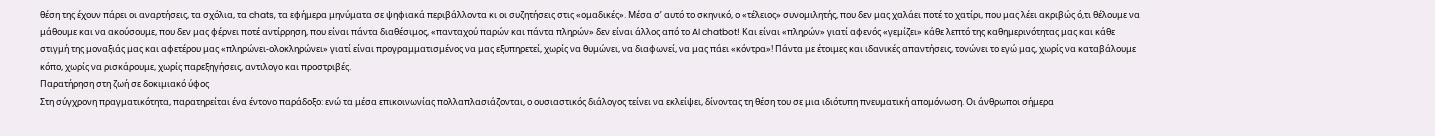θέση της έχουν πάρει οι αναρτήσεις, τα σχόλια, τα chats, τα εφήμερα μηνύματα σε ψηφιακά περιβάλλοντα κι οι συζητήσεις στις «ομαδικές». Μέσα σ’ αυτό το σκηνικό, ο «τέλειος» συνομιλητής, που δεν μας χαλάει ποτέ το χατίρι, που μας λέει ακριβώς ό,τι θέλουμε να μάθουμε και να ακούσουμε, που δεν μας φέρνει ποτέ αντίρρηση, που είναι πάντα διαθέσιμος, «πανταχού παρών και πάντα πληρών» δεν είναι άλλος από το AI chatbot! Και είναι «πληρών» γιατί αφενός «γεμίζει» κάθε λεπτό της καθημερινότητας μας και κάθε στιγμή της μοναξιάς μας και αφετέρου μας «πληρώνει-ολοκληρώνει» γιατί είναι προγραμματισμένος να μας εξυπηρετεί, χωρίς να θυμώνει, να διαφωνεί, να μας πάει «κόντρα»! Πάντα με έτοιμες και ιδανικές απαντήσεις, τονώνει το εγώ μας, χωρίς να καταβάλουμε κόπο, χωρίς να ρισκάρουμε, χωρίς παρεξηγήσεις, αντιλογο και προστριβές.
Παρατήρηση στη ζωή σε δοκιμιακό ύφος
Στη σύγχρονη πραγματικότητα, παρατηρείται ένα έντονο παράδοξο: ενώ τα μέσα επικοινωνίας πολλαπλασιάζονται, ο ουσιαστικός διάλογος τείνει να εκλείψει, δίνοντας τη θέση του σε μια ιδιότυπη πνευματική απομόνωση. Οι άνθρωποι σήμερα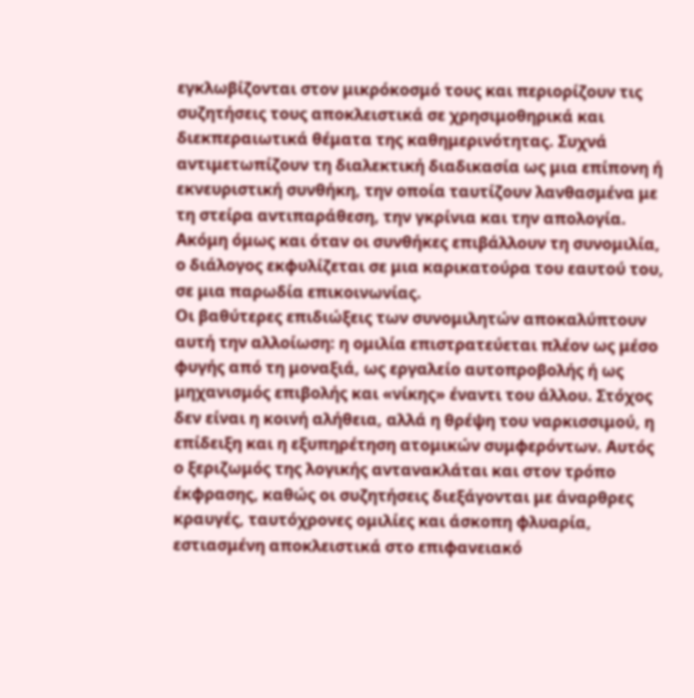εγκλωβίζονται στον μικρόκοσμό τους και περιορίζουν τις συζητήσεις τους αποκλειστικά σε χρησιμοθηρικά και διεκπεραιωτικά θέματα της καθημερινότητας. Συχνά αντιμετωπίζουν τη διαλεκτική διαδικασία ως μια επίπονη ή εκνευριστική συνθήκη, την οποία ταυτίζουν λανθασμένα με τη στείρα αντιπαράθεση, την γκρίνια και την απολογία. Ακόμη όμως και όταν οι συνθήκες επιβάλλουν τη συνομιλία, ο διάλογος εκφυλίζεται σε μια καρικατούρα του εαυτού του, σε μια παρωδία επικοινωνίας.
Οι βαθύτερες επιδιώξεις των συνομιλητών αποκαλύπτουν αυτή την αλλοίωση: η ομιλία επιστρατεύεται πλέον ως μέσο φυγής από τη μοναξιά, ως εργαλείο αυτοπροβολής ή ως μηχανισμός επιβολής και «νίκης» έναντι του άλλου. Στόχος δεν είναι η κοινή αλήθεια, αλλά η θρέψη του ναρκισσιμού, η επίδειξη και η εξυπηρέτηση ατομικών συμφερόντων. Αυτός ο ξεριζωμός της λογικής αντανακλάται και στον τρόπο έκφρασης, καθώς οι συζητήσεις διεξάγονται με άναρθρες κραυγές, ταυτόχρονες ομιλίες και άσκοπη φλυαρία, εστιασμένη αποκλειστικά στο επιφανειακό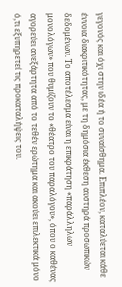γεγονός και όχι στην ιδέα ή το συναίσθημα. Επιπλέον, καταλύεται κάθε έννοια διακριτικότητας, με τη δημόσια έκθεση αυστηρά προσωπικών δεδομένων. Το αποτέλεσμα είναι η επικράτηση «παράλληλων μονολόγων» που θυμίζουν το «θέατρο του παραλόγου», όπου ο καθένας αγορεύει ανεξάρτητα από το τεθέν ερώτημα και ακούει επιλεκτικά μόνο ό,τι εξυπηρετεί τις προκαταλήψεις του.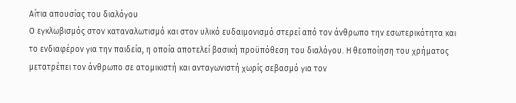Αίτια απουσίας του διαλόγου
Ο εγκλωβισμός στον καταναλωτισμό και στον υλικό ευδαιμονισμό στερεί από τον άνθρωπο την εσωτερικότητα και το ενδιαφέρον για την παιδεία, η οποία αποτελεί βασική προϋπόθεση του διαλόγου. Η θεοποίηση του χρήματος μετατρέπει τον άνθρωπο σε ατομικιστή και ανταγωνιστή χωρίς σεβασμό για τον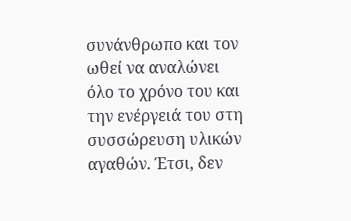συνάνθρωπο και τον ωθεί να αναλώνει όλο το χρόνο του και την ενέργειά του στη συσσώρευση υλικών αγαθών. Έτσι, δεν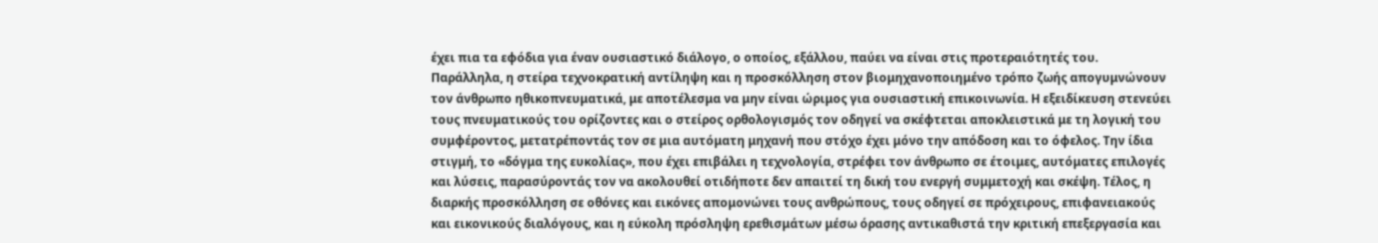έχει πια τα εφόδια για έναν ουσιαστικό διάλογο, ο οποίος, εξάλλου, παύει να είναι στις προτεραιότητές του.
Παράλληλα, η στείρα τεχνοκρατική αντίληψη και η προσκόλληση στον βιομηχανοποιημένο τρόπο ζωής απογυμνώνουν τον άνθρωπο ηθικοπνευματικά, με αποτέλεσμα να μην είναι ώριμος για ουσιαστική επικοινωνία. Η εξειδίκευση στενεύει τους πνευματικούς του ορίζοντες και ο στείρος ορθολογισμός τον οδηγεί να σκέφτεται αποκλειστικά με τη λογική του συμφέροντος, μετατρέποντάς τον σε μια αυτόματη μηχανή που στόχο έχει μόνο την απόδοση και το όφελος. Την ίδια στιγμή, το «δόγμα της ευκολίας», που έχει επιβάλει η τεχνολογία, στρέφει τον άνθρωπο σε έτοιμες, αυτόματες επιλογές και λύσεις, παρασύροντάς τον να ακολουθεί οτιδήποτε δεν απαιτεί τη δική του ενεργή συμμετοχή και σκέψη. Τέλος, η διαρκής προσκόλληση σε οθόνες και εικόνες απομονώνει τους ανθρώπους, τους οδηγεί σε πρόχειρους, επιφανειακούς και εικονικούς διαλόγους, και η εύκολη πρόσληψη ερεθισμάτων μέσω όρασης αντικαθιστά την κριτική επεξεργασία και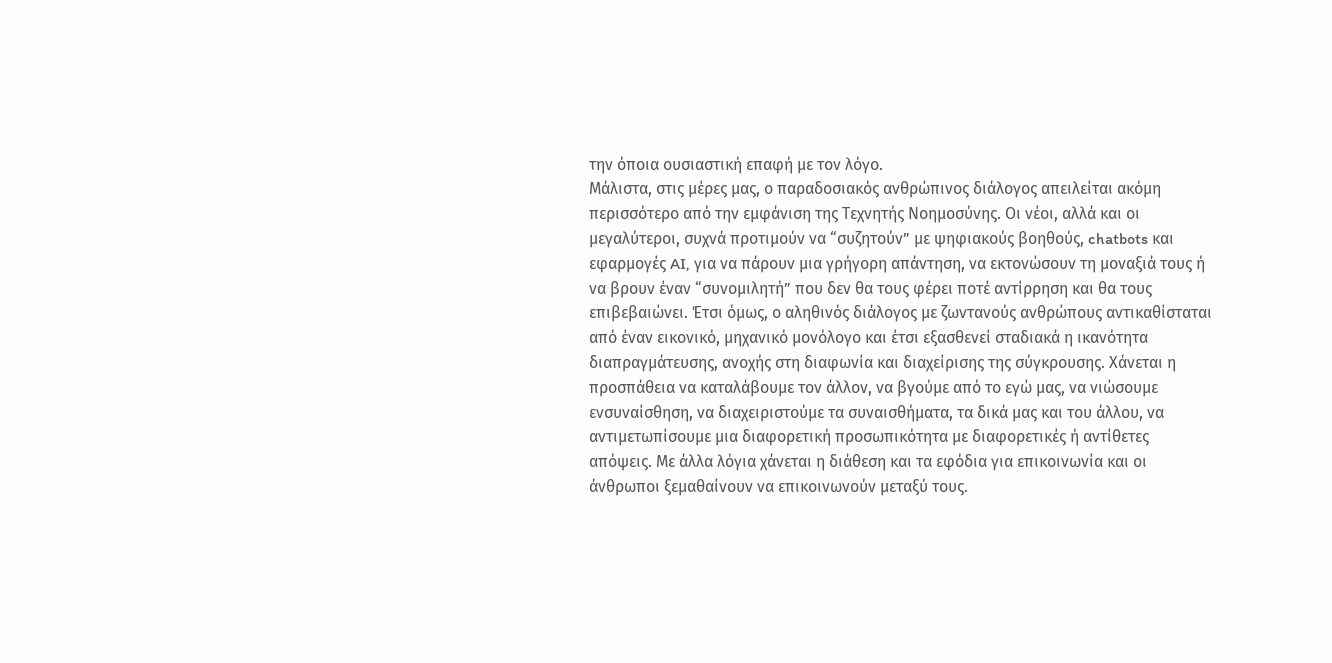την όποια ουσιαστική επαφή με τον λόγο.
Μάλιστα, στις μέρες μας, ο παραδοσιακός ανθρώπινος διάλογος απειλείται ακόμη περισσότερο από την εμφάνιση της Τεχνητής Νοημοσύνης. Οι νέοι, αλλά και οι μεγαλύτεροι, συχνά προτιμούν να “συζητούν” με ψηφιακούς βοηθούς, chatbots και εφαρμογές AI, για να πάρουν μια γρήγορη απάντηση, να εκτονώσουν τη μοναξιά τους ή να βρουν έναν “συνομιλητή” που δεν θα τους φέρει ποτέ αντίρρηση και θα τους επιβεβαιώνει. Έτσι όμως, ο αληθινός διάλογος με ζωντανούς ανθρώπους αντικαθίσταται από έναν εικονικό, μηχανικό μονόλογο και έτσι εξασθενεί σταδιακά η ικανότητα διαπραγμάτευσης, ανοχής στη διαφωνία και διαχείρισης της σύγκρουσης. Χάνεται η προσπάθεια να καταλάβουμε τον άλλον, να βγούμε από το εγώ μας, να νιώσουμε ενσυναίσθηση, να διαχειριστούμε τα συναισθήματα, τα δικά μας και του άλλου, να αντιμετωπίσουμε μια διαφορετική προσωπικότητα με διαφορετικές ή αντίθετες απόψεις. Με άλλα λόγια χάνεται η διάθεση και τα εφόδια για επικοινωνία και οι άνθρωποι ξεμαθαίνουν να επικοινωνούν μεταξύ τους.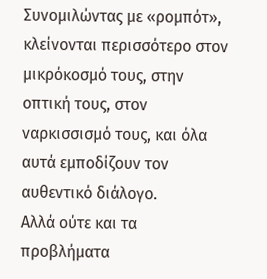Συνομιλώντας με «ρομπότ», κλείνονται περισσότερο στον μικρόκοσμό τους, στην οπτική τους, στον ναρκισσισμό τους, και όλα αυτά εμποδίζουν τον αυθεντικό διάλογο.
Αλλά ούτε και τα προβλήματα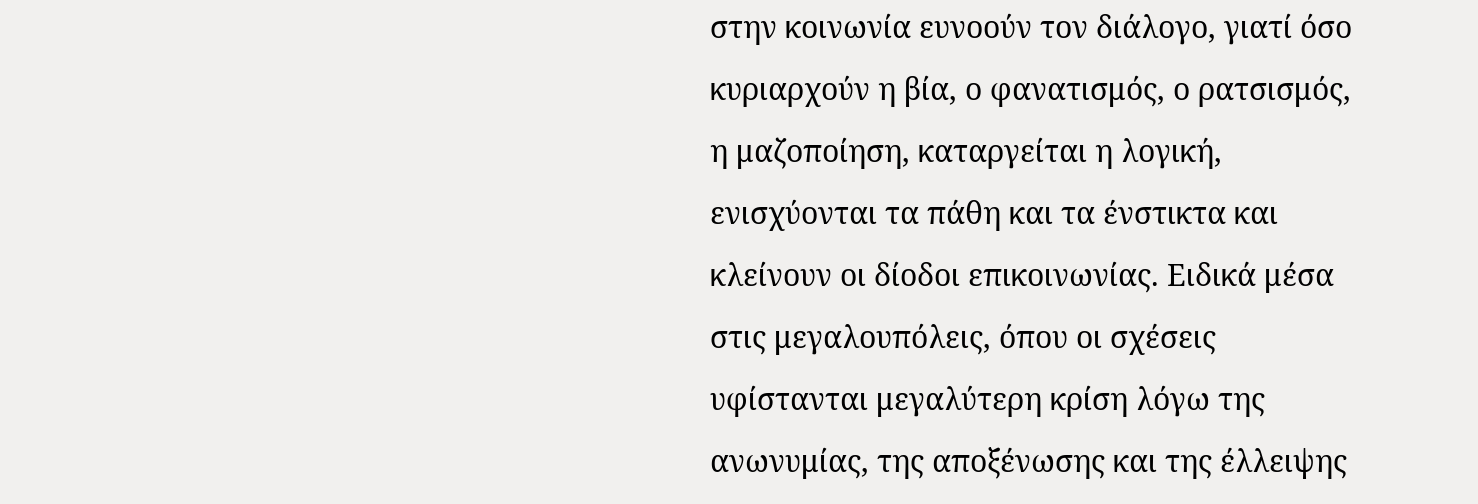στην κοινωνία ευνοούν τον διάλογο, γιατί όσο κυριαρχούν η βία, ο φανατισμός, ο ρατσισμός, η μαζοποίηση, καταργείται η λογική, ενισχύονται τα πάθη και τα ένστικτα και κλείνουν οι δίοδοι επικοινωνίας. Ειδικά μέσα στις μεγαλουπόλεις, όπου οι σχέσεις υφίστανται μεγαλύτερη κρίση λόγω της ανωνυμίας, της αποξένωσης και της έλλειψης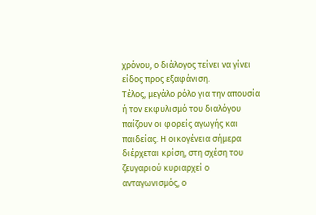χρόνου, ο διάλογος τείνει να γίνει είδος προς εξαφάνιση.
Τέλος, μεγάλο ρόλο για την απουσία ή τον εκφυλισμό του διαλόγου παίζουν οι φορείς αγωγής και παιδείας. Η οικογένεια σήμερα διέρχεται κρίση, στη σχέση του ζευγαριού κυριαρχεί ο ανταγωνισμός, ο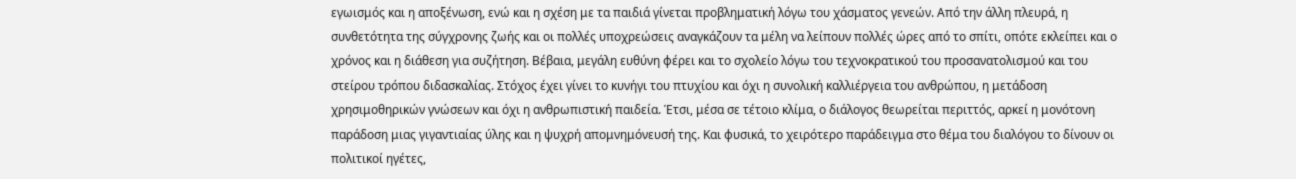εγωισμός και η αποξένωση, ενώ και η σχέση με τα παιδιά γίνεται προβληματική λόγω του χάσματος γενεών. Από την άλλη πλευρά, η συνθετότητα της σύγχρονης ζωής και οι πολλές υποχρεώσεις αναγκάζουν τα μέλη να λείπουν πολλές ώρες από το σπίτι, οπότε εκλείπει και ο χρόνος και η διάθεση για συζήτηση. Βέβαια, μεγάλη ευθύνη φέρει και το σχολείο λόγω του τεχνοκρατικού του προσανατολισμού και του στείρου τρόπου διδασκαλίας. Στόχος έχει γίνει το κυνήγι του πτυχίου και όχι η συνολική καλλιέργεια του ανθρώπου, η μετάδοση χρησιμοθηρικών γνώσεων και όχι η ανθρωπιστική παιδεία. Έτσι, μέσα σε τέτοιο κλίμα, ο διάλογος θεωρείται περιττός, αρκεί η μονότονη παράδοση μιας γιγαντιαίας ύλης και η ψυχρή απομνημόνευσή της. Και φυσικά, το χειρότερο παράδειγμα στο θέμα του διαλόγου το δίνουν οι πολιτικοί ηγέτες,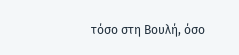τόσο στη Βουλή, όσο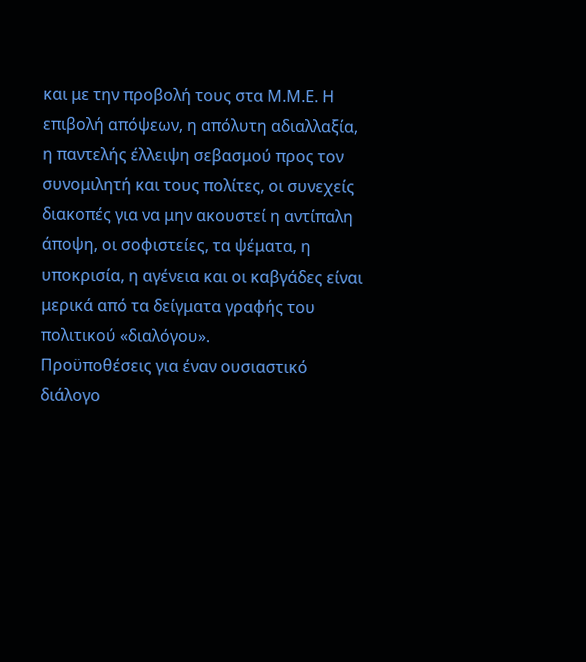και με την προβολή τους στα Μ.Μ.Ε. Η επιβολή απόψεων, η απόλυτη αδιαλλαξία, η παντελής έλλειψη σεβασμού προς τον συνομιλητή και τους πολίτες, οι συνεχείς διακοπές για να μην ακουστεί η αντίπαλη άποψη, οι σοφιστείες, τα ψέματα, η υποκρισία, η αγένεια και οι καβγάδες είναι μερικά από τα δείγματα γραφής του πολιτικού «διαλόγου».
Προϋποθέσεις για έναν ουσιαστικό διάλογο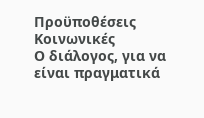Προϋποθέσεις Κοινωνικές
Ο διάλογος, για να είναι πραγματικά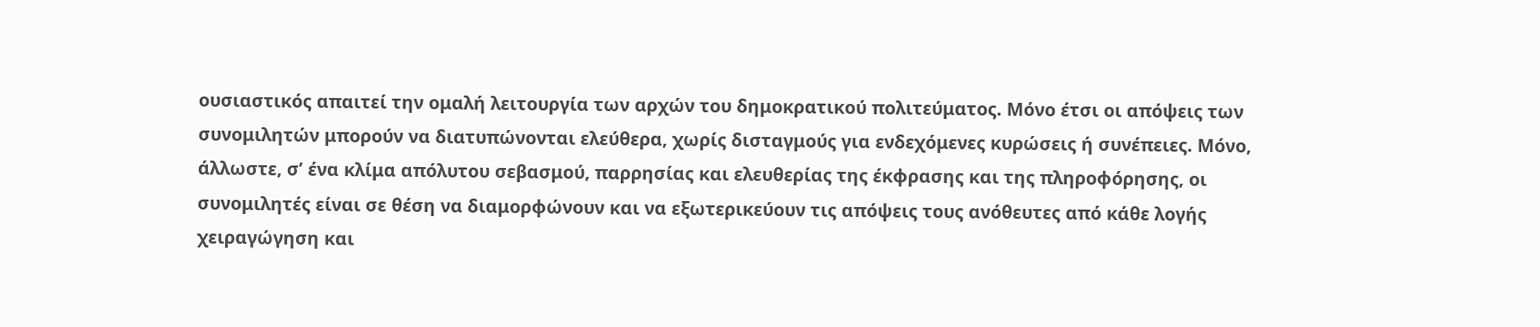ουσιαστικός απαιτεί την ομαλή λειτουργία των αρχών του δημοκρατικού πολιτεύματος. Μόνο έτσι οι απόψεις των συνομιλητών μπορούν να διατυπώνονται ελεύθερα, χωρίς δισταγμούς για ενδεχόμενες κυρώσεις ή συνέπειες. Μόνο, άλλωστε, σ’ ένα κλίμα απόλυτου σεβασμού, παρρησίας και ελευθερίας της έκφρασης και της πληροφόρησης, οι συνομιλητές είναι σε θέση να διαμορφώνουν και να εξωτερικεύουν τις απόψεις τους ανόθευτες από κάθε λογής χειραγώγηση και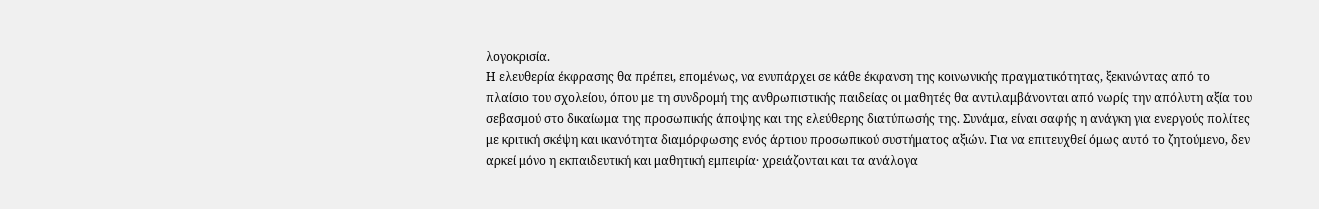λογοκρισία.
Η ελευθερία έκφρασης θα πρέπει, επομένως, να ενυπάρχει σε κάθε έκφανση της κοινωνικής πραγματικότητας, ξεκινώντας από το πλαίσιο του σχολείου, όπου με τη συνδρομή της ανθρωπιστικής παιδείας οι μαθητές θα αντιλαμβάνονται από νωρίς την απόλυτη αξία του σεβασμού στο δικαίωμα της προσωπικής άποψης και της ελεύθερης διατύπωσής της. Συνάμα, είναι σαφής η ανάγκη για ενεργούς πολίτες με κριτική σκέψη και ικανότητα διαμόρφωσης ενός άρτιου προσωπικού συστήματος αξιών. Για να επιτευχθεί όμως αυτό το ζητούμενο, δεν αρκεί μόνο η εκπαιδευτική και μαθητική εμπειρία· χρειάζονται και τα ανάλογα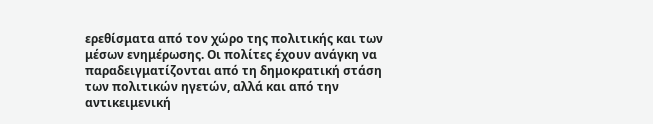ερεθίσματα από τον χώρο της πολιτικής και των μέσων ενημέρωσης. Οι πολίτες έχουν ανάγκη να παραδειγματίζονται από τη δημοκρατική στάση των πολιτικών ηγετών, αλλά και από την αντικειμενική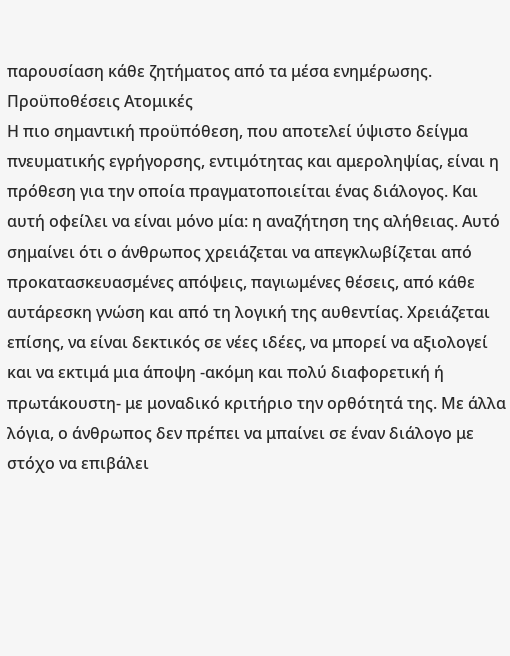παρουσίαση κάθε ζητήματος από τα μέσα ενημέρωσης.
Προϋποθέσεις Ατομικές
Η πιο σημαντική προϋπόθεση, που αποτελεί ύψιστο δείγμα πνευματικής εγρήγορσης, εντιμότητας και αμεροληψίας, είναι η πρόθεση για την οποία πραγματοποιείται ένας διάλογος. Και αυτή οφείλει να είναι μόνο μία: η αναζήτηση της αλήθειας. Αυτό σημαίνει ότι ο άνθρωπος χρειάζεται να απεγκλωβίζεται από προκατασκευασμένες απόψεις, παγιωμένες θέσεις, από κάθε αυτάρεσκη γνώση και από τη λογική της αυθεντίας. Χρειάζεται επίσης, να είναι δεκτικός σε νέες ιδέες, να μπορεί να αξιολογεί και να εκτιμά μια άποψη -ακόμη και πολύ διαφορετική ή πρωτάκουστη- με μοναδικό κριτήριο την ορθότητά της. Με άλλα λόγια, ο άνθρωπος δεν πρέπει να μπαίνει σε έναν διάλογο με στόχο να επιβάλει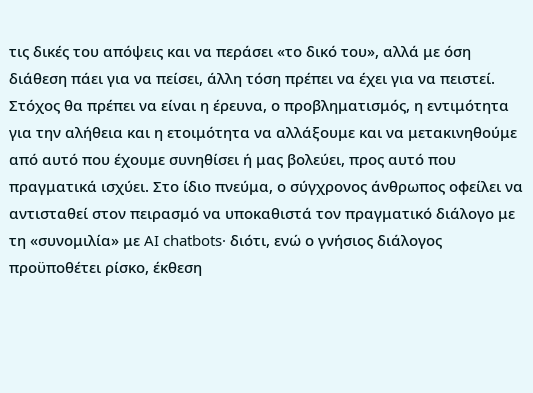τις δικές του απόψεις και να περάσει «το δικό του», αλλά με όση διάθεση πάει για να πείσει, άλλη τόση πρέπει να έχει για να πειστεί. Στόχος θα πρέπει να είναι η έρευνα, ο προβληματισμός, η εντιμότητα για την αλήθεια και η ετοιμότητα να αλλάξουμε και να μετακινηθούμε από αυτό που έχουμε συνηθίσει ή μας βολεύει, προς αυτό που πραγματικά ισχύει. Στο ίδιο πνεύμα, ο σύγχρονος άνθρωπος οφείλει να αντισταθεί στον πειρασμό να υποκαθιστά τον πραγματικό διάλογο με τη «συνομιλία» με AI chatbots· διότι, ενώ ο γνήσιος διάλογος προϋποθέτει ρίσκο, έκθεση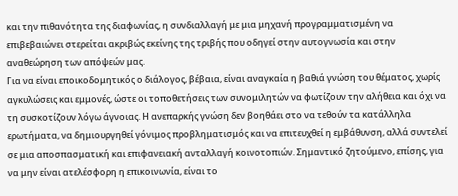και την πιθανότητα της διαφωνίας, η συνδιαλλαγή με μια μηχανή προγραμματισμένη να επιβεβαιώνει στερείται ακριβώς εκείνης της τριβής που οδηγεί στην αυτογνωσία και στην αναθεώρηση των απόψεών μας.
Για να είναι εποικοδομητικός ο διάλογος, βέβαια, είναι αναγκαία η βαθιά γνώση του θέματος, χωρίς αγκυλώσεις και εμμονές, ώστε οι τοποθετήσεις των συνομιλητών να φωτίζουν την αλήθεια και όχι να τη συσκοτίζουν λόγω άγνοιας. Η ανεπαρκής γνώση δεν βοηθάει στο να τεθούν τα κατάλληλα ερωτήματα, να δημιουργηθεί γόνιμος προβληματισμός και να επιτευχθεί η εμβάθυνση, αλλά συντελεί σε μια αποσπασματική και επιφανειακή ανταλλαγή κοινοτοπιών. Σημαντικό ζητούμενο, επίσης, για να μην είναι ατελέσφορη η επικοινωνία, είναι το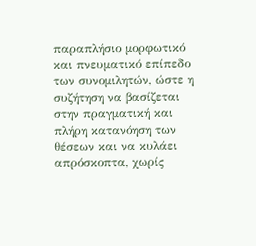παραπλήσιο μορφωτικό και πνευματικό επίπεδο των συνομιλητών, ώστε η συζήτηση να βασίζεται στην πραγματική και πλήρη κατανόηση των θέσεων και να κυλάει απρόσκοπτα, χωρίς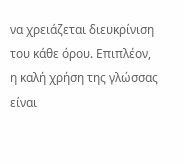να χρειάζεται διευκρίνιση του κάθε όρου. Επιπλέον, η καλή χρήση της γλώσσας είναι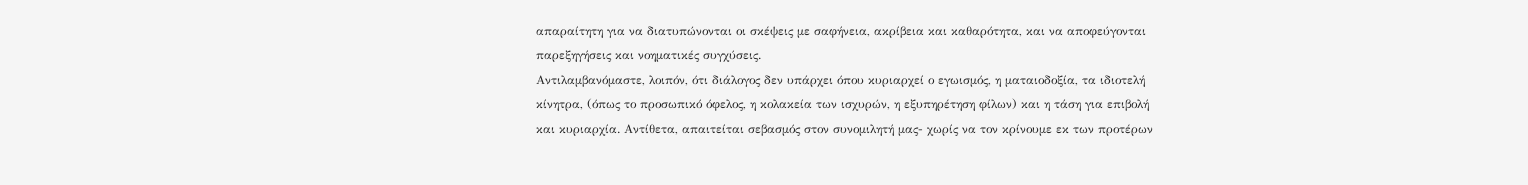απαραίτητη για να διατυπώνονται οι σκέψεις με σαφήνεια, ακρίβεια και καθαρότητα, και να αποφεύγονται παρεξηγήσεις και νοηματικές συγχύσεις.
Αντιλαμβανόμαστε, λοιπόν, ότι διάλογος δεν υπάρχει όπου κυριαρχεί ο εγωισμός, η ματαιοδοξία, τα ιδιοτελή κίνητρα, (όπως το προσωπικό όφελος, η κολακεία των ισχυρών, η εξυπηρέτηση φίλων) και η τάση για επιβολή και κυριαρχία. Αντίθετα, απαιτείται σεβασμός στον συνομιλητή μας- χωρίς να τον κρίνουμε εκ των προτέρων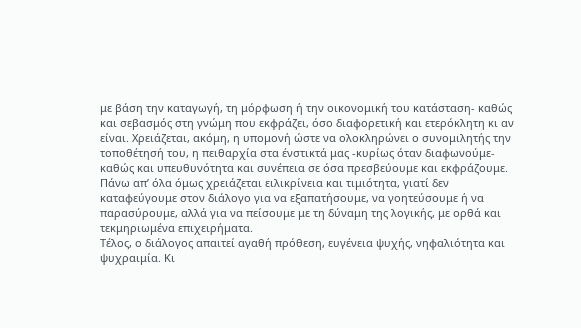με βάση την καταγωγή, τη μόρφωση ή την οικονομική του κατάσταση- καθώς και σεβασμός στη γνώμη που εκφράζει, όσο διαφορετική και ετερόκλητη κι αν είναι. Χρειάζεται, ακόμη, η υπομονή ώστε να ολοκληρώνει ο συνομιλητής την τοποθέτησή του, η πειθαρχία στα ένστικτά μας -κυρίως όταν διαφωνούμε- καθώς και υπευθυνότητα και συνέπεια σε όσα πρεσβεύουμε και εκφράζουμε. Πάνω απ’ όλα όμως χρειάζεται ειλικρίνεια και τιμιότητα, γιατί δεν καταφεύγουμε στον διάλογο για να εξαπατήσουμε, να γοητεύσουμε ή να παρασύρουμε, αλλά για να πείσουμε με τη δύναμη της λογικής, με ορθά και τεκμηριωμένα επιχειρήματα.
Τέλος, ο διάλογος απαιτεί αγαθή πρόθεση, ευγένεια ψυχής, νηφαλιότητα και ψυχραιμία. Κι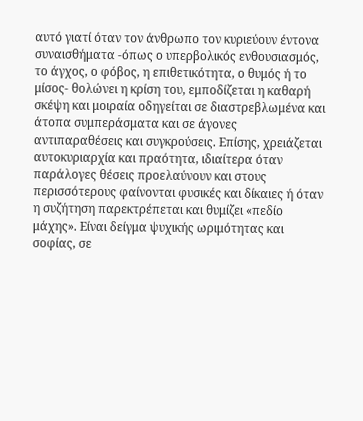αυτό γιατί όταν τον άνθρωπο τον κυριεύουν έντονα συναισθήματα -όπως ο υπερβολικός ενθουσιασμός, το άγχος, ο φόβος, η επιθετικότητα, ο θυμός ή το μίσος- θολώνει η κρίση του, εμποδίζεται η καθαρή σκέψη και μοιραία οδηγείται σε διαστρεβλωμένα και άτοπα συμπεράσματα και σε άγονες αντιπαραθέσεις και συγκρούσεις. Επίσης, χρειάζεται αυτοκυριαρχία και πραότητα, ιδιαίτερα όταν παράλογες θέσεις προελαύνουν και στους περισσότερους φαίνονται φυσικές και δίκαιες ή όταν η συζήτηση παρεκτρέπεται και θυμίζει «πεδίο μάχης». Είναι δείγμα ψυχικής ωριμότητας και σοφίας, σε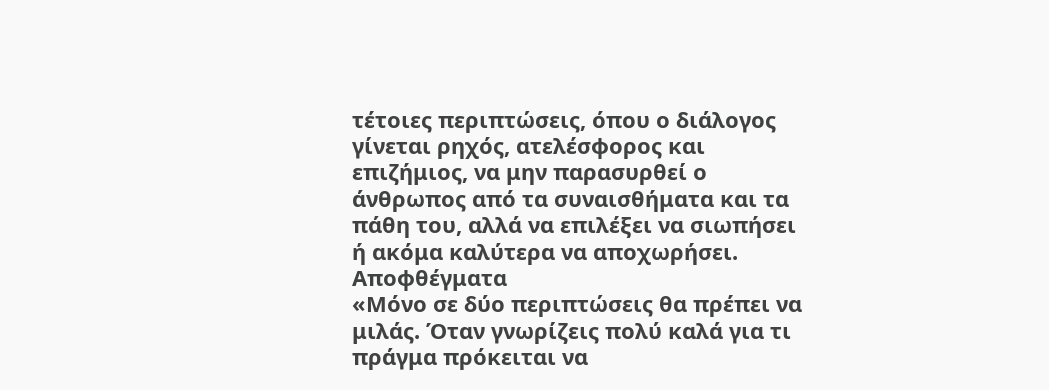τέτοιες περιπτώσεις, όπου ο διάλογος γίνεται ρηχός, ατελέσφορος και επιζήμιος, να μην παρασυρθεί ο άνθρωπος από τα συναισθήματα και τα πάθη του, αλλά να επιλέξει να σιωπήσει ή ακόμα καλύτερα να αποχωρήσει.
Αποφθέγματα
«Μόνο σε δύο περιπτώσεις θα πρέπει να μιλάς. Όταν γνωρίζεις πολύ καλά για τι πράγμα πρόκειται να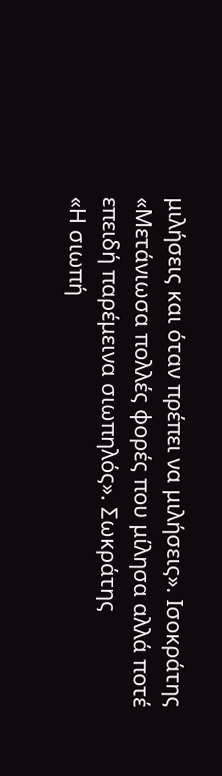μιλήσεις και όταν πρέπει να μιλήσεις». Ισοκράτης
«Μετάνιωσα πολλές φορές που μίλησα αλλά ποτέ επειδή παρέμεινα σιωπηλός». Σωκράτης
«Η σιωπή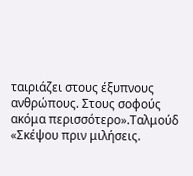ταιριάζει στους έξυπνους ανθρώπους. Στους σοφούς ακόμα περισσότερο».Ταλμούδ
«Σκέψου πριν μιλήσεις.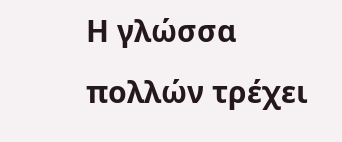Η γλώσσα πολλών τρέχει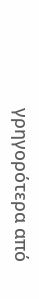γρηγορότερα από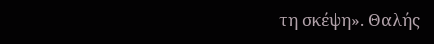τη σκέψη». Θαλής